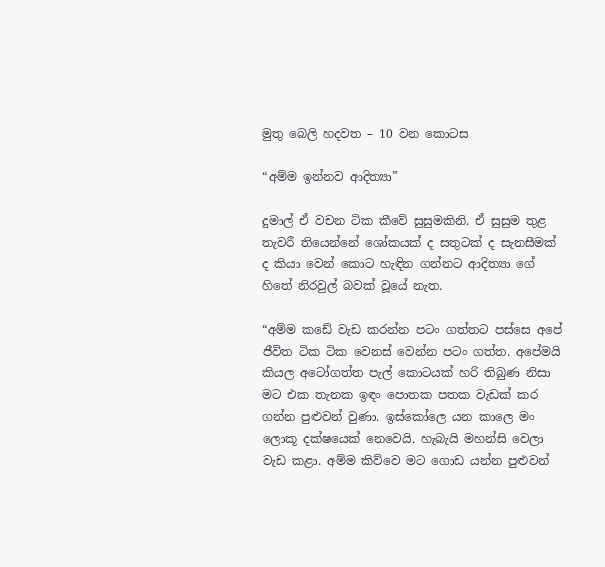මුතු බෙලි හදවත – 10 වන කොටස

“අම්ම ඉන්නව ආදිත්‍යා”

දුමාල් ඒ වචන ටික කීවේ සුසුමකිනි. ඒ සුසුම තුළ තැවරී තියෙන්නේ ශෝකයක් ද සතුටක් ද සැනසීමක් ද කියා වෙන් කොට හැඳින ගන්නට ආදිත්‍යා ගේ හිතේ නිරවුල් බවක් වූයේ නැත.

“අම්ම කඩේ වැඩ කරන්න පටං ගත්තට පස්සෙ අපේ ජීවිත ටික ටික වෙනස් වෙන්න පටං ගත්ත. අපේමයි කියල අටෝගත්ත පැල් කොටයක් හරි තිබුණ නිසා මට එක තැනක ඉඳං පොතක පතක වැඩක් කර ගන්න පුළුවන් වුණා. ඉස්කෝලෙ යන කාලෙ මං ලොකූ දක්ෂයෙක් නෙවෙයි. හැබැයි මහන්සි වෙලා වැඩ කළා. අම්ම කිව්වෙ මට ගොඩ යන්න පුළුවන්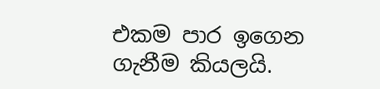එකම පාර ඉගෙන ගැනීම කියලයි.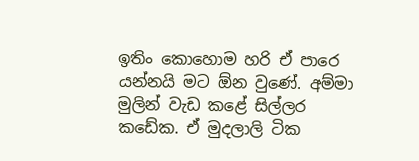ඉතිං කොහොම හරි ඒ පාරෙ යන්නයි මට ඕන වුණේ. අම්මා මුලින් වැඩ කළේ සිල්ලර කඩේක. ඒ මුදලාලි ටික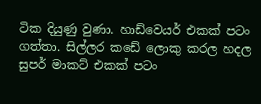ටික දියුණු වුණා. හාඩ්වෙයර් එකක් පටං ගත්තා. සිල්ලර කඩේ ලොකු කරල හදල සුපර් මාකට් එකක් පටං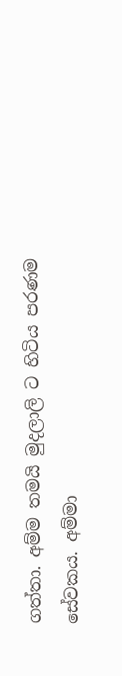ගත්තා. අම්ම තමයි මුදලාලි ට හිටිය පරණම සේවකය. අම්මා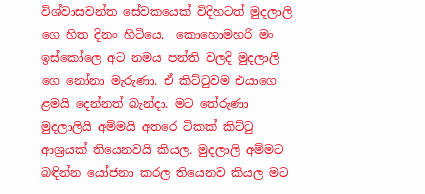විශ්වාසවන්ත සේවකයෙක් විදිහටත් මුදලාලි ගෙ හිත දිනං හිටියෙ.  කොහොමහරි මං ඉස්කෝලෙ අට නමය පන්ති වලදි මුදලාලි ගෙ නෝනා මැරුණා. ඒ කිට්ටුවම එයාගෙ ළමයි දෙන්නත් බැන්දා. මට තේරුණා මුදලාලියි අම්මයි අතරෙ ටිකක් කිට්ටු ආශ්‍රයක් තියෙනවයි කියල. මුදලාලි අම්මට බඳින්න යෝජනා කරල තියෙනව කියල මට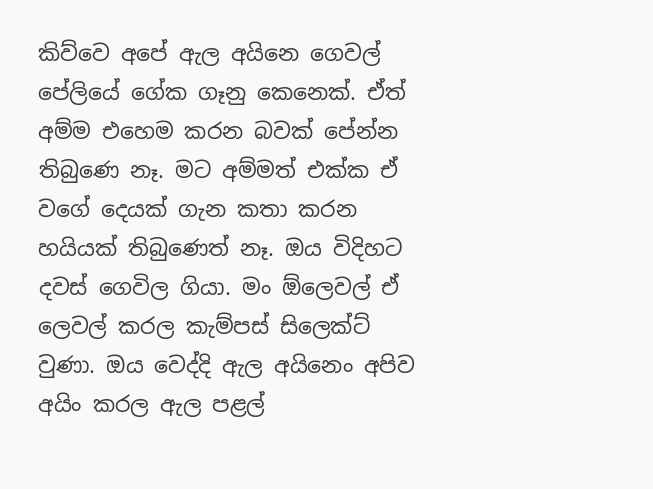කිව්වෙ අපේ ඇල අයිනෙ ගෙවල් පේලියේ ගේක ගෑනු කෙනෙක්. ඒත් අම්ම එහෙම කරන බවක් පේන්න තිබුණෙ නෑ. මට අම්මත් එක්ක ඒ වගේ දෙයක් ගැන කතා කරන හයියක් තිබුණෙත් නෑ. ඔය විදිහට දවස් ගෙවිල ගියා. මං ඕලෙවල් ඒ ලෙවල් කරල කැම්පස් සිලෙක්ට් වුණා. ඔය වෙද්දි ඇල අයිනෙං අපිව අයිං කරල ඇල පළල්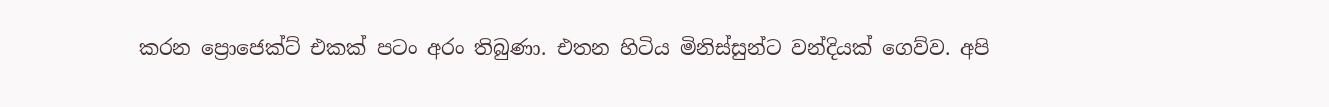කරන ප්‍රොජෙක්ට් එකක් පටං අරං තිබුණා. එතන හිටිය මිනිස්සුන්ට වන්දියක් ගෙව්ව. අපි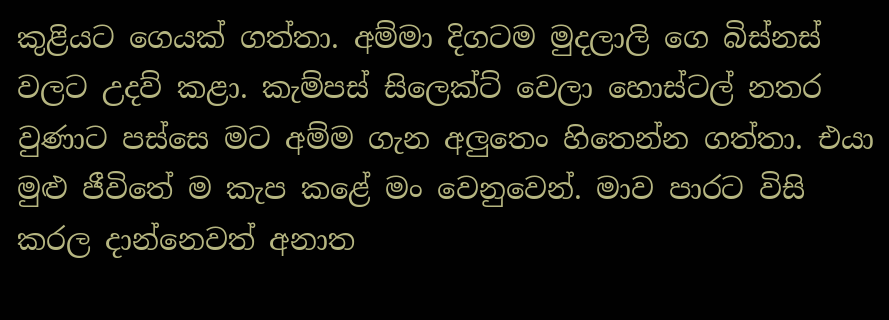කුළියට ගෙයක් ගත්තා. අම්මා දිගටම මුදලාලි ගෙ බිස්නස් වලට උදව් කළා. කැම්පස් සිලෙක්ට් වෙලා හොස්ටල් නතර වුණාට පස්සෙ මට අම්ම ගැන අලුතෙං හිතෙන්න ගත්තා. එයා මුළු ජීවිතේ ම කැප කළේ මං වෙනුවෙන්. මාව පාරට විසි කරල දාන්නෙවත් අනාත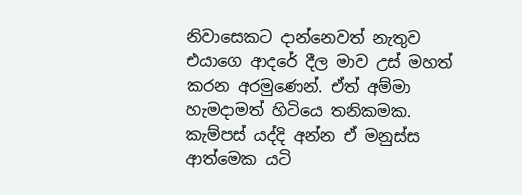නිවාසෙකට දාන්නෙවත් නැතුව එයාගෙ ආදරේ දීල මාව උස් මහත් කරන අරමුණෙන්. ඒත් අම්මා හැමදාමත් හිටියෙ තනිකමක. කැම්පස් යද්දි අන්න ඒ මනුස්ස ආත්මෙක යටි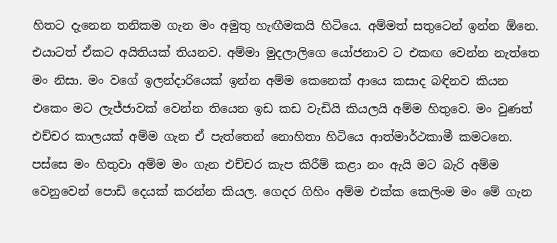හිතට දැනෙන තනිකම ගැන මං අමුතු හැඟීමකයි හිටියෙ. අම්මත් සතුටෙන් ඉන්න ඕනෙ. එයාටත් ඒකට අයිතියක් තියනව. අම්මා මුදලාලිගෙ යෝජනාව ට එකඟ වෙන්න නැත්තෙ මං නිසා. මං වගේ ඉලන්දාරියෙක් ඉන්න අම්ම කෙනෙක් ආයෙ කසාද බඳිනව කියන එකෙං මට ලැජ්ජාවක් වෙන්න තියෙන ඉඩ කඩ වැඩියි කියලයි අම්ම හිතුවෙ. මං වුණත් එච්චර කාලයක් අම්ම ගැන ඒ පැත්තෙන් නොහිතා හිටියෙ ආත්මාර්ථකාමී කමටනෙ. පස්සෙ මං හිතුවා අම්ම මං ගැන එච්චර කැප කිරීම් කළා නං ඇයි මට බැරි අම්ම වෙනුවෙන් පොඩි දෙයක් කරන්න කියල. ගෙදර ගිහිං අම්ම එක්ක කෙලිංම මං මේ ගැන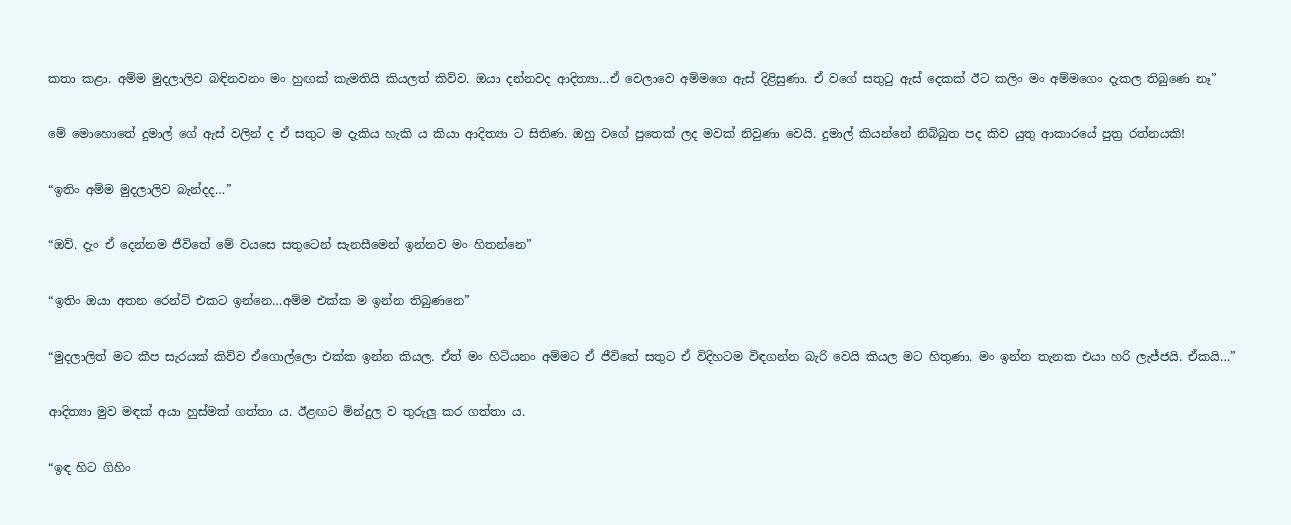කතා කළා. අම්ම මුදලාලිව බඳිනවනං මං හුඟක් කැමතියි කියලත් කිව්ව. ඔයා දන්නවද ආදිත්‍යා…ඒ වෙලාවෙ අම්මගෙ ඇස් දිළිසුණා. ඒ වගේ සතුටු ඇස් දෙකක් ඊට කලිං මං අම්මගෙං දැකල තිබුණෙ නෑ”

මේ මොහොතේ දුමාල් ගේ ඇස් වලින් ද ඒ සතුට ම දැකිය හැකි ය කියා ආදිත්‍යා ට සිතිණ. ඔහු වගේ පුතෙක් ලද මවක් නිවුණා වෙයි. දුමාල් කියන්නේ නිබ්බුත පද කිව යුතු ආකාරයේ පුත්‍ර රත්නයකි!

“ඉතිං අම්ම මුදලාලිව බැන්දද…”

“ඔව්. දැං ඒ දෙන්නම ජීවිතේ මේ වයසෙ සතුටෙන් සැනසීමෙන් ඉන්නව මං හිතන්නෙ”

“ඉතිං ඔයා අතන රෙන්ට් එකට ඉන්නෙ…අම්ම එක්ක ම ඉන්න තිබුණනෙ”

“මුදලාලිත් මට කීප සැරයක් කිව්ව ඒගොල්ලො එක්ක ඉන්න කියල. ඒත් මං හිටියනං අම්මට ඒ ජීවිතේ සතුට ඒ විදිහටම විඳගන්න බැරි වෙයි කියල මට හිතුණා. මං ඉන්න තැනක එයා හරි ලැජ්ජයි. ඒකයි…”

ආදිත්‍යා මුව මඳක් අයා හුස්මක් ගත්තා ය. ඊළඟට මින්දුල ව තුරුලු කර ගත්තා ය.

“ඉඳ හිට ගිහිං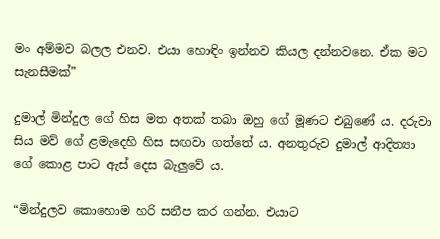මං අම්මව බලල එනව. එයා හොඳිං ඉන්නව කියල දන්නවනෙ. ඒක මට සැනසීමක්”

දුමාල් මින්දුල ගේ හිස මත අතක් තබා ඔහු ගේ මූණට එබුණේ ය. දරුවා සිය මව් ගේ ළමැදෙහි හිස සඟවා ගත්තේ ය. අනතුරුව දුමාල් ආදිත්‍යා ගේ කොළ පාට ඇස් දෙස බැලුවේ ය.

“මින්දුලව කොහොම හරි සනීප කර ගන්න. එයාට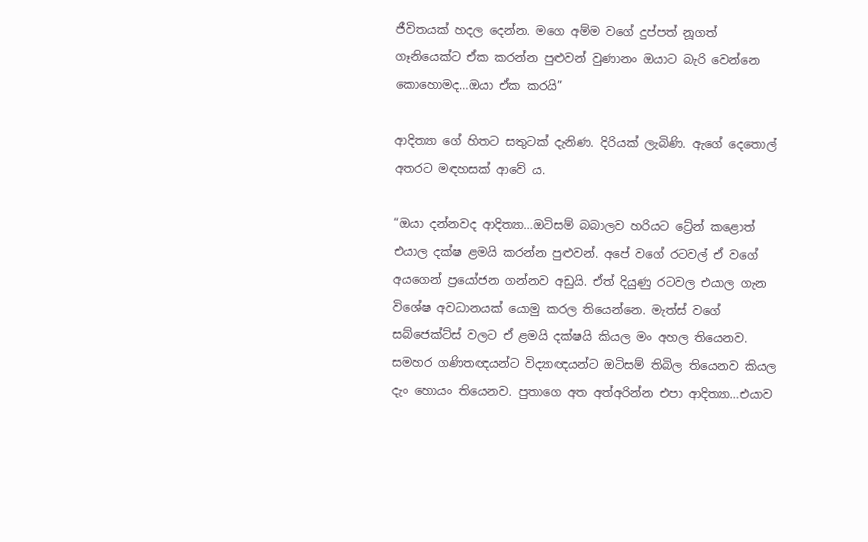ජීවිතයක් හදල දෙන්න. මගෙ අම්ම වගේ දුප්පත් නූගත් ගෑනියෙක්ට ඒක කරන්න පුළුවන් වුණානං ඔයාට බැරි වෙන්නෙ කොහොමද…ඔයා ඒක කරයි”

ආදිත්‍යා ගේ හිතට සතුටක් දැනිණ. දිරියක් ලැබිණි. ඇගේ දෙතොල් අතරට මඳහසක් ආවේ ය.

“ඔයා දන්නවද ආදිත්‍යා…ඔටිසම් බබාලව හරියට ට්‍රේන් කළොත් එයාල දක්ෂ ළමයි කරන්න පුළුවන්. අපේ වගේ රටවල් ඒ වගේ අයගෙන් ප්‍රයෝජන ගන්නව අඩුයි. ඒත් දියුණු රටවල එයාල ගැන විශේෂ අවධානයක් යොමු කරල තියෙන්නෙ. මැත්ස් වගේ සබ්ජෙක්ට්ස් වලට ඒ ළමයි දක්ෂයි කියල මං අහල තියෙනව. සමහර ගණිතඥයන්ට විද්‍යාඥයන්ට ඔටිසම් තිබිල තියෙනව කියල දැං හොයං තියෙනව. පුතාගෙ අත අත්අරින්න එපා ආදිත්‍යා…එයාව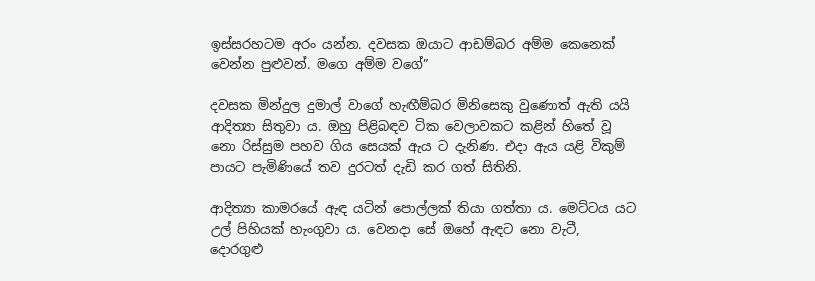ඉස්සරහටම අරං යන්න. දවසක ඔයාට ආඩම්බර අම්ම කෙනෙක් වෙන්න පුළුවන්. මගෙ අම්ම වගේ”

දවසක මින්දුල දුමාල් වාගේ හැඟීම්බර මිනිසෙකු වුණොත් ඇති යයි ආදිත්‍යා සිතුවා ය. ඔහු පිළිබඳව ටික වෙලාවකට කළින් හිතේ වූ නො රිස්සුම පහව ගිය සෙයක් ඇය ට දැනිණ. එදා ඇය යළි විකුම් පායට පැමිණියේ තව දුරටත් දැඩි කර ගත් සිතිනි.

ආදිත්‍යා කාමරයේ ඇඳ යටින් පොල්ලක් තියා ගත්තා ය. මෙට්ටය යට උල් පිහියක් හැංගුවා ය. වෙනදා සේ ඔහේ ඇඳට නො වැටී, දොරගුළු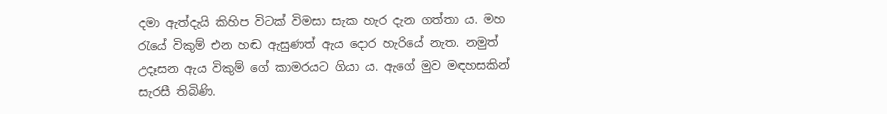දමා ඇත්දැයි කිහිප විටක් විමසා සැක හැර දැන ගත්තා ය. මහ රැයේ විකුම් එන හඬ ඇසුණත් ඇය දොර හැරියේ නැත. නමුත් උදෑසන ඇය විකුම් ගේ කාමරයට ගියා ය. ඇගේ මුව මඳහසකින් සැරසී තිබිණි.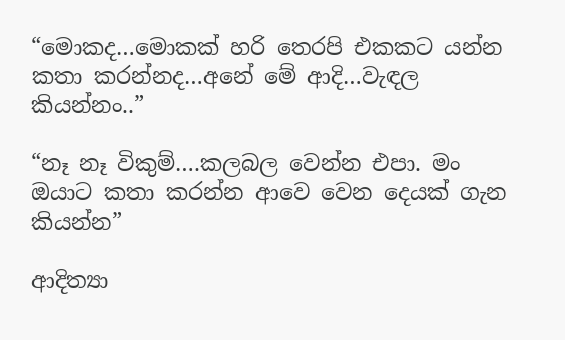“මොකද…මොකක් හරි තෙරපි එකකට යන්න කතා කරන්නද…අනේ මේ ආදි…වැඳල කියන්නං..”

“නෑ නෑ විකුම්….කලබල වෙන්න එපා. මං ඔයාට කතා කරන්න ආවෙ වෙන දෙයක් ගැන කියන්න”

ආදිත්‍යා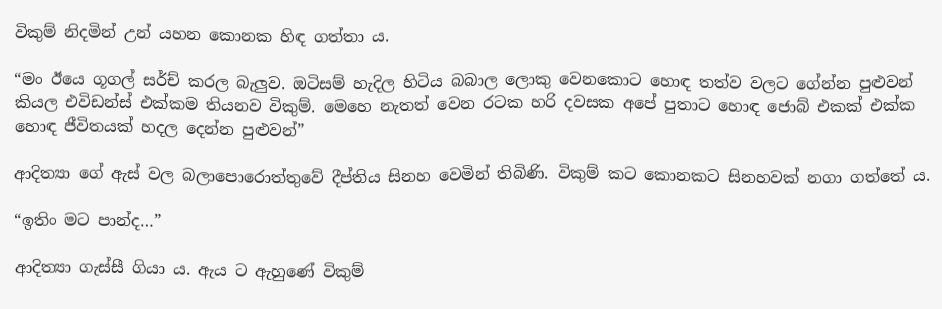විකුම් නිදමින් උන් යහන කොනක හිඳ ගත්තා ය.

“මං ඊයෙ ගූගල් සර්ච් කරල බැලුව. ඔටිසම් හැදිල හිටිය බබාල ලොකු වෙනකොට හොඳ තත්ව වලට ගේන්න පුළුවන් කියල එවිඩන්ස් එක්කම තියනව විකුම්. මෙහෙ නැතත් වෙන රටක හරි දවසක අපේ පුතාට හොඳ ජොබ් එකක් එක්ක හොඳ ජීවිතයක් හදල දෙන්න පුළුවන්”

ආදිත්‍යා ගේ ඇස් වල බලාපොරොත්තුවේ දීප්තිය සිනහ වෙමින් තිබිණි. විකුම් කට කොනකට සිනහවක් නගා ගත්තේ ය.

“ඉතිං මට පාන්ද…”

ආදිත්‍යා ගැස්සී ගියා ය. ඇය ට ඇහුණේ විකුම්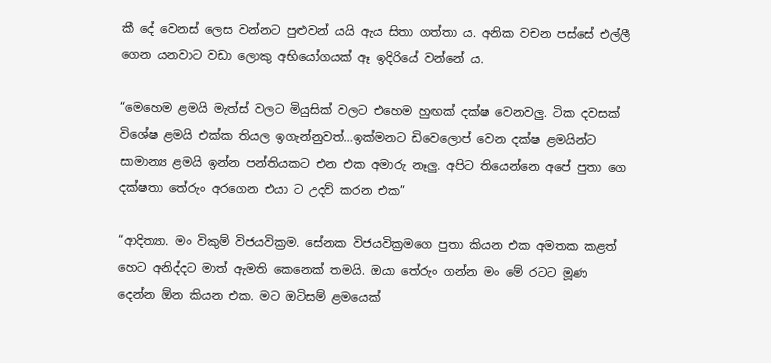කී දේ වෙනස් ලෙස වන්නට පුළුවන් යයි ඇය සිතා ගත්තා ය. අනික වචන පස්සේ එල්ලී ගෙන යනවාට වඩා ලොකු අභියෝගයක් ඈ ඉදිරියේ වන්නේ ය.

“මෙහෙම ළමයි මැත්ස් වලට මියුසික් වලට එහෙම හුඟක් දක්ෂ වෙනවලු. ටික දවසක් විශේෂ ළමයි එක්ක තියල ඉගැන්නුවත්…ඉක්මනට ඩිවෙලොප් වෙන දක්ෂ ළමයින්ට සාමාන්‍ය ළමයි ඉන්න පන්තියකට එන එක අමාරු නෑලු. අපිට තියෙන්නෙ අපේ පුතා ගෙ දක්ෂතා තේරුං අරගෙන එයා ට උදව් කරන එක”

“ආදිත්‍යා. මං විකුම් විජයවික්‍රම. සේනක විජයවික්‍රමගෙ පුතා කියන එක අමතක කළත් හෙට අනිද්දට මාත් ඇමති කෙනෙක් තමයි. ඔයා තේරුං ගන්න මං මේ රටට මූණ දෙන්න ඕන කියන එක. මට ඔටිසම් ළමයෙක්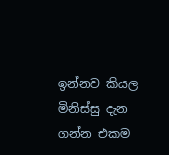ඉන්නව කියල මිනිස්සු දැන ගන්න එකම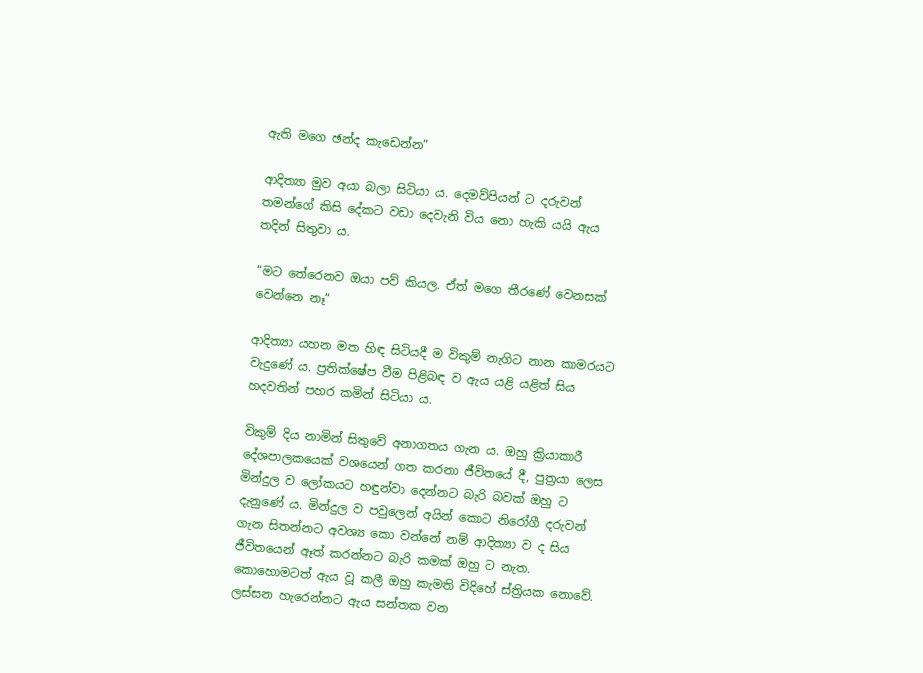ඇති මගෙ ඡන්ද කැඩෙන්න”

ආදිත්‍යා මුව අයා බලා සිටියා ය. දෙමව්පියන් ට දරුවන් තමන්ගේ කිසි දේකට වඩා දෙවැනි විය නො හැකි යයි ඇය තදින් සිතුවා ය.

“මට තේරෙනව ඔයා පව් කියල. ඒත් මගෙ තීරණේ වෙනසක් වෙන්නෙ නෑ”

ආදිත්‍යා යහන මත හිඳ සිටියදී ම විකුම් නැගිට නාන කාමරයට වැදුණේ ය. ප්‍රතික්ෂේප වීම පිළිබඳ ව ඇය යළි යළිත් සිය හදවතින් පහර කමින් සිටියා ය.

විකුම් දිය නාමින් සිතුවේ අනාගතය ගැන ය. ඔහු ක්‍රියාකාරී දේශපාලකයෙක් වශයෙන් ගත කරනා ජීවිතයේ දී, පුත්‍රයා ලෙස මින්දුල ව ලෝකයට හඳුන්වා දෙන්නට බැරි බවක් ඔහු ට දැනුණේ ය. මින්දුල ව පවුලෙන් අයින් කොට නිරෝගී දරුවන් ගැන සිතන්නට අවශ්‍ය කො වන්නේ නම් ආදිත්‍යා ව ද සිය ජීවිතයෙන් ඈත් කරන්නට බැරි කමක් ඔහු ට නැත. කොහොමටත් ඇය වූ කලී ඔහු කැමති විදිහේ ස්ත්‍රියක නොවේ. ලස්සන හැරෙන්නට ඇය සන්තක වන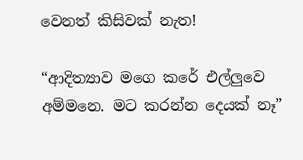වෙනත් කිසිවක් නැත!

“ආදිත්‍යාව මගෙ කරේ එල්ලුවෙ අම්මනෙ. මට කරන්න දෙයක් නෑ”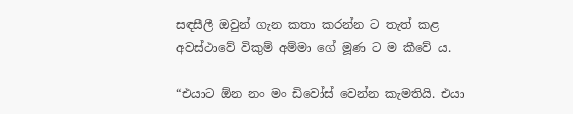සඳසීලී ඔවුන් ගැන කතා කරන්න ට තැත් කළ අවස්ථාවේ විකුම් අම්මා ගේ මූණ ට ම කීවේ ය.

“එයාට ඕන නං මං ඩිවෝස් වෙන්න කැමතියි. එයා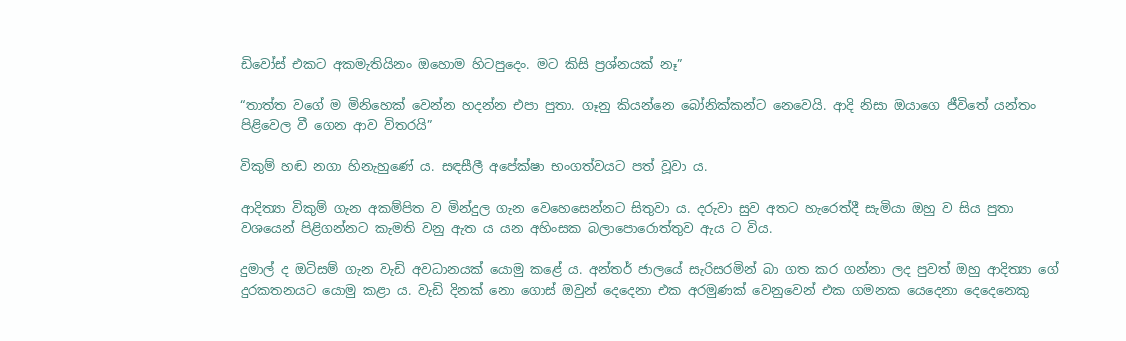ඩිවෝස් එකට අකමැතියිනං ඔහොම හිටපුදෙං. මට කිසි ප්‍රශ්නයක් නෑ”

“තාත්ත වගේ ම මිනිහෙක් වෙන්න හදන්න එපා පුතා. ගෑනු කියන්නෙ බෝනික්කන්ට නෙවෙයි. ආදි නිසා ඔයාගෙ ජීවිතේ යන්තං පිළිවෙල වී ගෙන ආව විතරයි”

විකුම් හඬ නගා හිනැහුණේ ය. සඳසීලී අපේක්ෂා භංගත්වයට පත් වූවා ය.

ආදිත්‍යා විකුම් ගැන අකම්පිත ව මින්දුල ගැන වෙහෙසෙන්නට සිතුවා ය. දරුවා සුව අතට හැරෙත්දී සැමියා ඔහු ව සිය පුතා වශයෙන් පිළිගන්නට කැමති වනු ඇත ය යන අහිංසක බලාපොරොත්තුව ඇය ට විය.

දුමාල් ද ඔටිසම් ගැන වැඩි අවධානයක් යොමු කළේ ය. අන්තර් ජාලයේ සැරිසරමින් බා ගත කර ගන්නා ලද පුවත් ඔහු ආදිත්‍යා ගේ දුරකතනයට යොමු කළා ය. වැඩි දිනක් නො ගොස් ඔවුන් දෙදෙනා එක අරමුණක් වෙනුවෙන් එක ගමනක යෙදෙනා දෙදෙනෙකු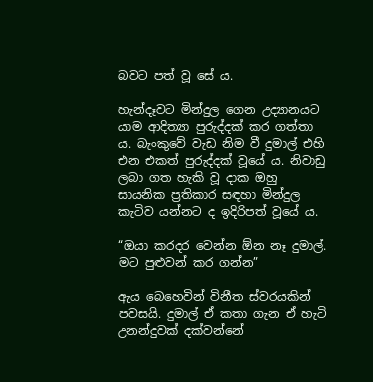බවට පත් වූ සේ ය.

හැන්දෑවට මින්දුල ගෙන උද්‍යානයට යාම ආදිත්‍යා පුරුද්දක් කර ගත්තා ය. බැංකුවේ වැඩ නිම වී දුමාල් එහි එන එකත් පුරුද්දක් වූයේ ය. නිවාඩු ලබා ගත හැකි වූ දාක ඔහු සායනික ප්‍රතිකාර සඳහා මින්දුල කැටිව යන්නට ද ඉදිරිපත් වූයේ ය.

“ඔයා කරදර වෙන්න ඕන නෑ දුමාල්. මට පුළුවන් කර ගන්න”

ඇය බෙහෙවින් විනීත ස්වරයකින් පවසයි. දුමාල් ඒ කතා ගැන ඒ හැටි උනන්දුවක් දක්වන්නේ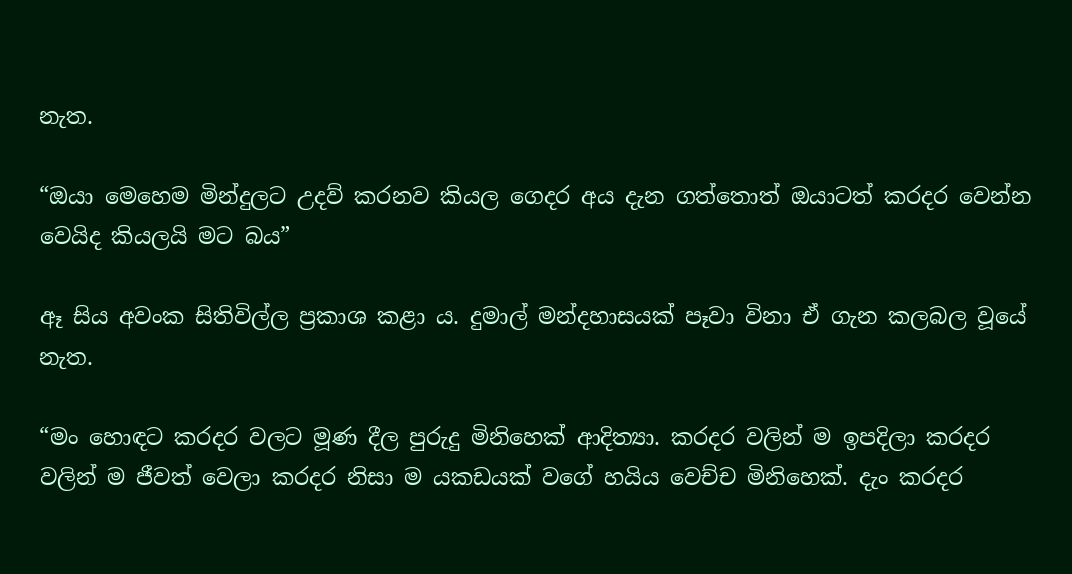නැත.

“ඔයා මෙහෙම මින්දුලට උදව් කරනව කියල ගෙදර අය දැන ගත්තොත් ඔයාටත් කරදර වෙන්න වෙයිද කියලයි මට බය”

ඈ සිය අවංක සිතිවිල්ල ප්‍රකාශ කළා ය. දුමාල් මන්දහාසයක් පෑවා විනා ඒ ගැන කලබල වූයේ නැත.

“මං හොඳට කරදර වලට මූණ දීල පුරුදු මිනිහෙක් ආදිත්‍යා. කරදර වලින් ම ඉපදිලා කරදර වලින් ම ජීවත් වෙලා කරදර නිසා ම යකඩයක් වගේ හයිය වෙච්ච මිනිහෙක්. දැං කරදර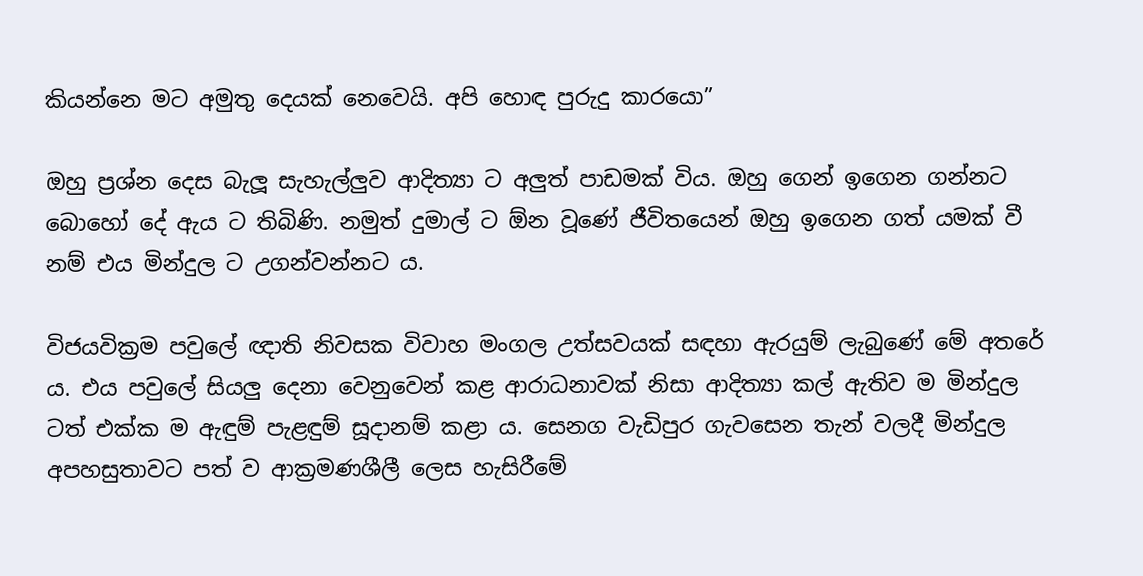කියන්නෙ මට අමුතු දෙයක් නෙවෙයි. අපි හොඳ පුරුදු කාරයො”

ඔහු ප්‍රශ්න දෙස බැලූ සැහැල්ලුව ආදිත්‍යා ට අලුත් පාඩමක් විය. ඔහු ගෙන් ඉගෙන ගන්නට බොහෝ දේ ඇය ට තිබිණි. නමුත් දුමාල් ට ඕන වූණේ ජීවිතයෙන් ඔහු ඉගෙන ගත් යමක් වී නම් එය මින්දුල ට උගන්වන්නට ය.

විජයවික්‍රම පවුලේ ඥාති නිවසක විවාහ මංගල උත්සවයක් සඳහා ඇරයුම් ලැබුණේ මේ අතරේ ය. එය පවුලේ සියලු දෙනා වෙනුවෙන් කළ ආරාධනාවක් නිසා ආදිත්‍යා කල් ඇතිව ම මින්දුල ටත් එක්ක ම ඇඳුම් පැළඳුම් සූදානම් කළා ය. සෙනග වැඩිපුර ගැවසෙන තැන් වලදී මින්දුල අපහසුතාවට පත් ව ආක්‍රමණශීලී ලෙස හැසිරීමේ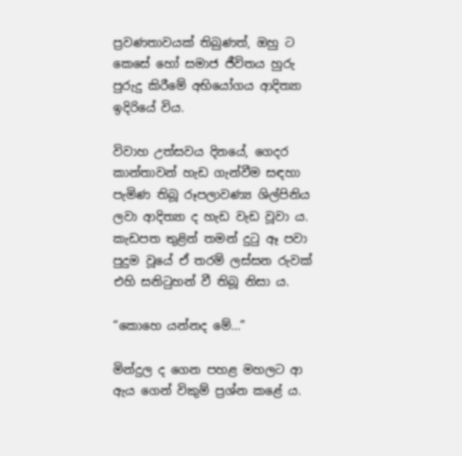ප්‍රවණතාවයක් තිබුණත්, ඔහු ට කෙසේ හෝ සමාජ ජීවිතය හුරු පුරුදු කිරීමේ අභියෝගය ආදිත්‍යා ඉදිරියේ විය.

විවාහ උත්සවය දිනයේ, ගෙදර කාන්තාවන් හැඩ ගැන්වීම සඳහා පැමිණ තිබූ රූපලාවණ්‍ය ශිල්පිනිය ලවා ආදිත්‍යා ද හැඩ වැඩ වූවා ය. කැඩපත තුළින් තමන් දුටු ඈ පවා පුදුම වූයේ ඒ තරම් ලස්සන රුවක් එහි සනිටුහන් වී තිබූ නිසා ය.

“කොහෙ යන්නද මේ…”

මින්දුල ද ගෙන පහළ මහලට ආ ඇය ගෙන් විකුම් ප්‍රශ්න කළේ ය.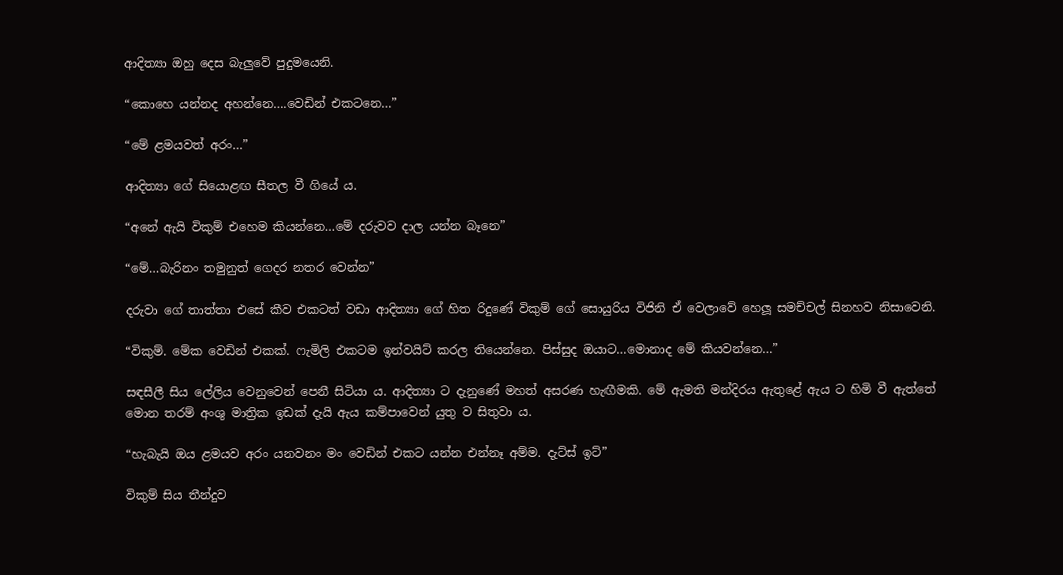ආදිත්‍යා ඔහු දෙස බැලුවේ පුදුමයෙනි.

“කොහෙ යන්නද අහන්නෙ….වෙඩින් එකටනෙ…”

“මේ ළමයවත් අරං…”

ආදිත්‍යා ගේ සියොළඟ සීතල වී ගියේ ය.

“අනේ ඇයි විකුම් එහෙම කියන්නෙ…මේ දරුවව දාල යන්න බෑනෙ”

“මේ…බැරිනං තමුනුත් ගෙදර නතර වෙන්න”

දරුවා ගේ තාත්තා එසේ කීව එකටත් වඩා ආදිත්‍යා ගේ හිත රිදුණේ විකුම් ගේ සොයුරිය විජිනි ඒ වෙලාවේ හෙලූ සමච්චල් සිනහව නිසාවෙනි.

“විකුම්. මේක වෙඩින් එකක්. ෆැමිලි එකටම ඉන්වයිට් කරල තියෙන්නෙ. පිස්සුද ඔයාට…මොනාද මේ කියවන්නෙ…”

සඳසීලී සිය ලේලිය වෙනුවෙන් පෙනී සිටියා ය. ආදිත්‍යා ට දැනුණේ මහත් අසරණ හැඟීමකි. මේ ඇමති මන්දිරය ඇතුළේ ඇය ට හිමි වී ඇත්තේ මොන තරම් අංශු මාත්‍රික ඉඩක් දැයි ඇය කම්පාවෙන් යුතු ව සිතුවා ය.

“හැබැයි ඔය ළමයව අරං යනවනං මං වෙඩින් එකට යන්න එන්නෑ අම්ම. දැට්ස් ඉට්”

විකුම් සිය තීන්දුව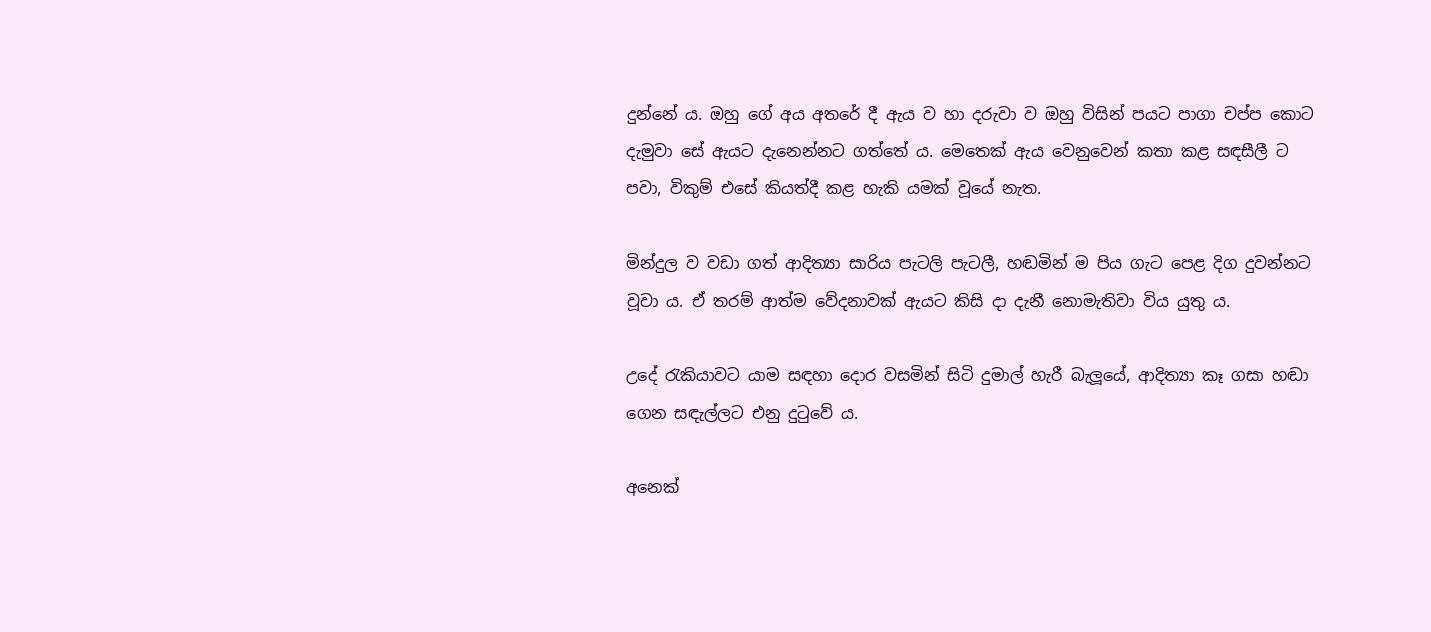දුන්නේ ය. ඔහු ගේ අය අතරේ දී ඇය ව හා දරුවා ව ඔහු විසින් පයට පාගා චප්ප කොට දැමුවා සේ ඇයට දැනෙන්නට ගත්තේ ය. මෙතෙක් ඇය වෙනුවෙන් කතා කළ සඳසීලී ට පවා, විකුම් එසේ කියත්දී කළ හැකි යමක් වූයේ නැත.

මින්දුල ව වඩා ගත් ආදිත්‍යා සාරිය පැටලි පැටලී, හඬමින් ම පිය ගැට පෙළ දිග දුවන්නට වූවා ය. ඒ තරම් ආත්ම වේදනාවක් ඇයට කිසි දා දැනී නොමැතිවා විය යුතු ය.

උදේ රැකියාවට යාම සඳහා දොර වසමින් සිටි දුමාල් හැරී බැලූයේ, ආදිත්‍යා කෑ ගසා හඬා ගෙන සඳැල්ලට එනු දුටුවේ ය.

අනෙක්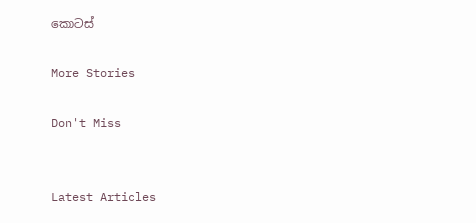කොටස්

More Stories

Don't Miss


Latest Articles